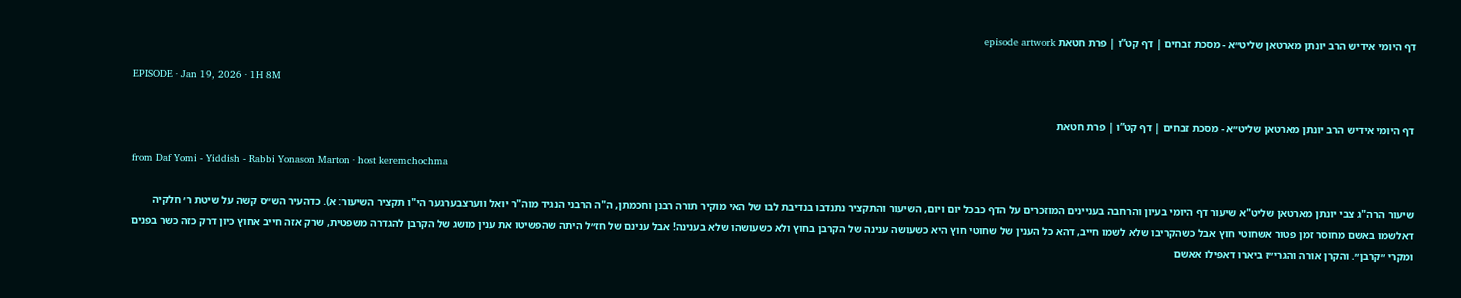דף היומי אידיש הרב יונתן מארטאן שליט״א - מסכת זבחים | דף קט”ו | פרת חטאת episode artwork

EPISODE · Jan 19, 2026 · 1H 8M

דף היומי אידיש הרב יונתן מארטאן שליט״א - מסכת זבחים | דף קט”ו | פרת חטאת

from Daf Yomi - Yiddish - Rabbi Yonason Marton · host keremchochma

שיעור הרה"ג צבי יונתן מארטאן שליט"א שיעור דף היומי בעיון והרחבה בעניינים המוזכרים על הדף כבכל יום ויום, השיעור והתקציר נתנדבו בנדיבת לבו של האי מוקיר תורה רבנן וחכמתן, ה"ה הרבני הנגיד מוה"ר יואל ווערצבערגער הי"ו תקציר השיעור: א). כדהעיר הש״ס קשה על שיטת ר׳ חלקיה דאלשמו באשם מחוסר זמן פטור אשחוטי חוץ אבל כשהקריבו שלא לשמו חייב, דהא כל הענין של שחוטי חוץ היא כשעושה ענינה של הקרבן בחוץ ולא כשעושהו שלא בענינה! אבל ענינם של חז״ל היתה שהפשיטו את ענין מושג של הקרבן להגדרה משפטית, שרק אזה חייב אחוץ כיון דרק כזה כשר בפנים ומקרי ״קרבן״. והקרן אורה והגרי״ז ביארו דאפילו אאשם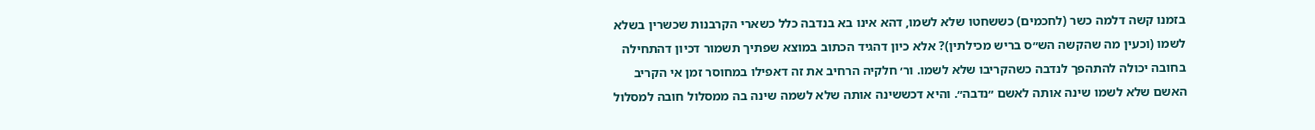בזמנו קשה דלמה כשר (לחכמים) כששחטו שלא לשמו, דהא אינו בא בנדבה כלל כשארי הקרבנות שכשרין בשלא לשמו (וכעין מה שהקשה הש״ס בריש מכילתין)? אלא כיון דהגיד הכתוב במוצא שפתיך תשמור דכיון דהתחילה בחובה יכולה להתהפך לנדבה כשהקריבו שלא לשמו. ור׳ חלקיה הרחיב את זה דאפילו במחוסר זמן אי הקריב האשם שלא לשמו שינה אותה לאשם ״נדבה״. והיא דכששינה אותה שלא לשמה שינה בה ממסלול חובה למסלול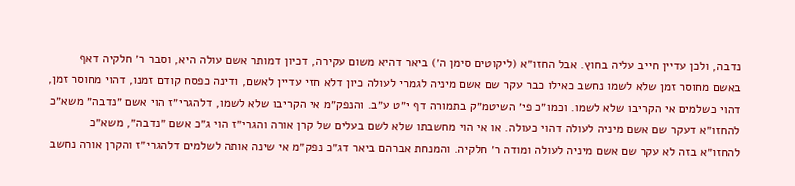נדבה, ולכן עדיין חייב עליה בחוץ. אבל החזו״א (ליקוטים סימן ה׳) ביאר דהיא משום עקירה, דכיון דמותר אשם עולה היא, וסבר ר׳ חלקיה דאף באשם מחוסר זמן שלא לשמו נחשב כאילו כבר עקר שם אשם מיניה לגמרי לעולה כיון דלא חזי עדיין לאשם, ודינה כפסח קודם זמנו, דהוי מחוסר זמן, דהוי כשלמים אי הקריבו שלא לשמו. וכמו״כ פי׳ השיטמ״ק בתמורה דף י״ט ע״ב. והנפק״מ אי הקריבו שלא לשמו, דלהגרי״ז הוי אשם ״נדבה״ משא״כ להחזו״א דעקר שם אשם מיניה לעולה דהוי כעולה. או אי הוי מחשבתו שלא לשם בעלים של קרן אורה והגרי״ז הוי ג״כ אשם ״נדבה״, משא״כ להחזו״א בזה לא עקר שם אשם מיניה לעולה ומודה ר׳ חלקיה. והמנחת אברהם ביאר דג״כ נפק״מ אי שינה אותה לשלמים דלהגרי״ז והקרן אורה נחשב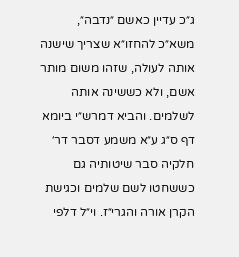ג״כ עדיין כאשם ״נדבה״, משא״כ להחזו״א שצריך שישנה אותה לעולה, שזהו משום מותר אשם, ולא כששינה אותה לשלמים. והביא דמרש״י ביומא דף ס״ג ע״א משמע דסבר דר׳ חלקיה סבר שיטותיה גם כששחטו לשם שלמים וכגישת הקרן אורה והגרי״ז. וי״ל דלפי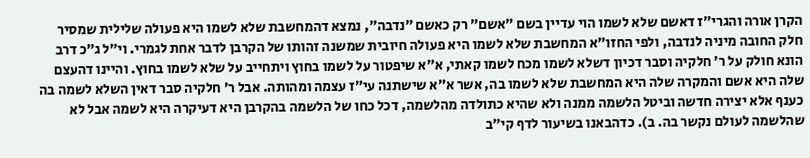הקרן אורה והגרי״ז דאשם שלא לשמו הוי עדיין בשם ״אשם״ רק כאשם ״נדבה״, נמצא דהמחשבת שלא לשמו היא פעולה שלילית שמסיר חלק החובה מיניה לנדבה, ולפי החזו״א המחשבת שלא לשמו היא פעולה חיובית שמשנה זהותו של הקרבן לדבר אחת לגמרי. וי״ל ג״כ דרב הונא חולק על ר׳ חלקיה וסבר דכיון דשלא לשמו מכח לשמו קאתי, א״א שיפטור על לשמו בחוץ ויתחייב על שלא לשמו בחוץ. והיינו דהעצם שלה היא אשם והמקרה שלה היא המחשבת שלא לשמו בה, אשר א״א שישתנה עי״ז עצמה ומהותה. אבל ר׳ חלקיה סבר דאין השלא לשמה בה כענף אלא יצירה חדשה וביטל הלשמה ממנה ולא שהיא כתולדה מהלשמה, דכל כחו של הלשמה בהקרבן היא דעיקרה היא לשמה אבל לא שהלשמה לעולם נקשר בה. ב). כדהבאנו בשיעור לדף קי״ב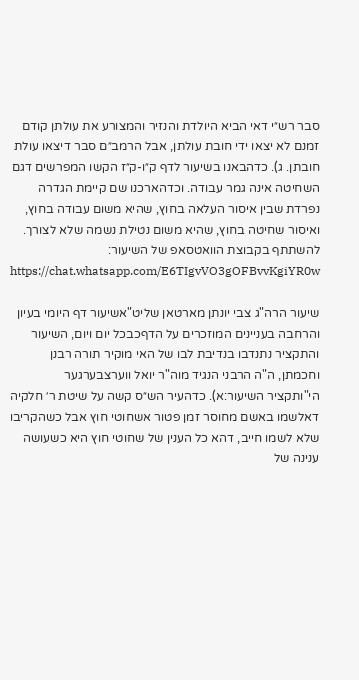סבר רש״י דאי הביא היולדת והנזיר והמצורע את עולתן קודם זמנם לא יצאו ידי חובת עולתן, אבל הרמב״ם סבר דיצאו עולת חובתן. ג). כדהבאנו בשיעור לדף ק״ו-ק״ז הקשו המפרשים דגם השחיטה אינה גמר עבודה. וכדהארכנו שם קיימת הגדרה נפרדת שבין איסור העלאה בחוץ, שהיא משום עבודה בחוץ, ואיסור שחיטה בחוץ, שהיא משום נטילת נשמה שלא לצורך. להשתתף בקבוצת הוואטסאפ של השיעור: https://chat.whatsapp.com/E6TIgvVO3gOFBvvKgiYR0w

שיעור הרה"ג צבי יונתן מארטאן שליט"אשיעור דף היומי בעיון והרחבה בעניינים המוזכרים על הדףכבכל יום ויום, השיעור והתקציר נתנדבו בנדיבת לבו של האי מוקיר תורה רבנן וחכמתן, ה"ה הרבני הנגיד מוה"ר יואל ווערצבערגער הי"ותקציר השיעור:א). כדהעיר הש״ס קשה על שיטת ר׳ חלקיה דאלשמו באשם מחוסר זמן פטור אשחוטי חוץ אבל כשהקריבו שלא לשמו חייב, דהא כל הענין של שחוטי חוץ היא כשעושה ענינה של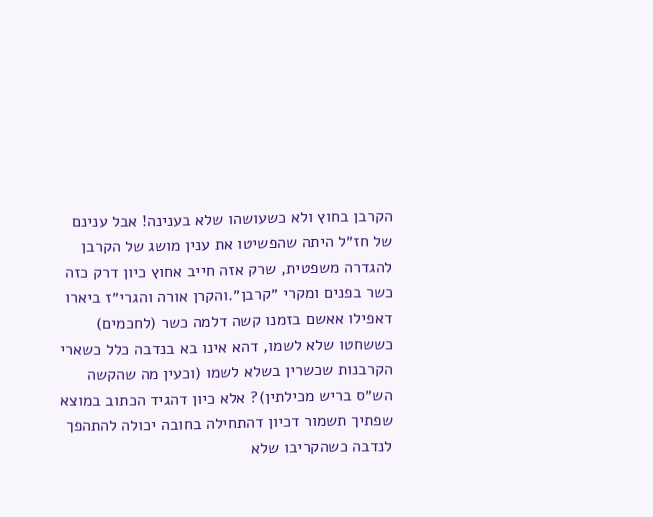הקרבן בחוץ ולא כשעושהו שלא בענינה! אבל ענינם של חז״ל היתה שהפשיטו את ענין מושג של הקרבן להגדרה משפטית, שרק אזה חייב אחוץ כיון דרק כזה כשר בפנים ומקרי ״קרבן״.והקרן אורה והגרי״ז ביארו דאפילו אאשם בזמנו קשה דלמה כשר (לחכמים) כששחטו שלא לשמו, דהא אינו בא בנדבה כלל כשארי הקרבנות שכשרין בשלא לשמו (וכעין מה שהקשה הש״ס בריש מכילתין)? אלא כיון דהגיד הכתוב במוצא שפתיך תשמור דכיון דהתחילה בחובה יכולה להתהפך לנדבה כשהקריבו שלא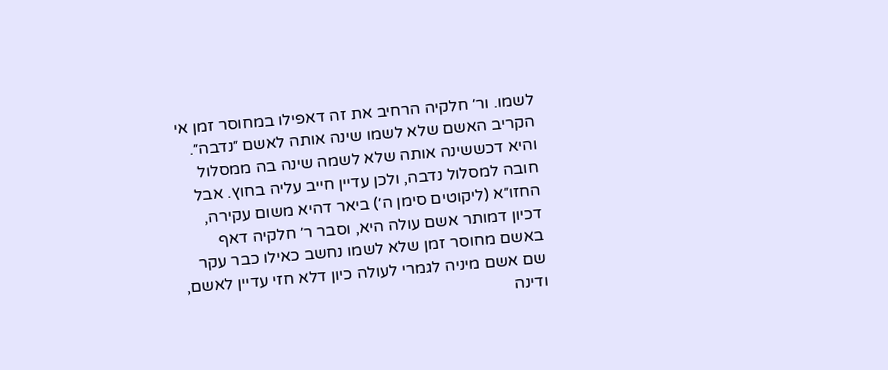לשמו. ור׳ חלקיה הרחיב את זה דאפילו במחוסר זמן אי הקריב האשם שלא לשמו שינה אותה לאשם ״נדבה״. והיא דכששינה אותה שלא לשמה שינה בה ממסלול חובה למסלול נדבה, ולכן עדיין חייב עליה בחוץ. אבל החזו״א (ליקוטים סימן ה׳) ביאר דהיא משום עקירה, דכיון דמותר אשם עולה היא, וסבר ר׳ חלקיה דאף באשם מחוסר זמן שלא לשמו נחשב כאילו כבר עקר שם אשם מיניה לגמרי לעולה כיון דלא חזי עדיין לאשם, ודינה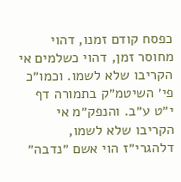כפסח קודם זמנו, דהוי מחוסר זמן, דהוי כשלמים אי הקריבו שלא לשמו. וכמו״כ פי׳ השיטמ״ק בתמורה דף י״ט ע״ב. והנפק״מ אי הקריבו שלא לשמו, דלהגרי״ז הוי אשם ״נדבה״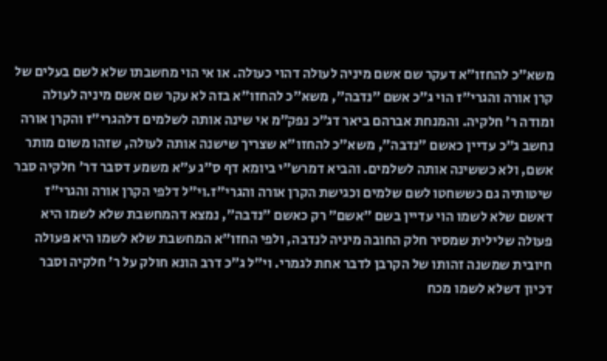משא״כ להחזו״א דעקר שם אשם מיניה לעולה דהוי כעולה. או אי הוי מחשבתו שלא לשם בעלים של קרן אורה והגרי״ז הוי ג״כ אשם ״נדבה״, משא״כ להחזו״א בזה לא עקר שם אשם מיניה לעולה ומודה ר׳ חלקיה. והמנחת אברהם ביאר דג״כ נפק״מ אי שינה אותה לשלמים דלהגרי״ז והקרן אורה נחשב ג״כ עדיין כאשם ״נדבה״, משא״כ להחזו״א שצריך שישנה אותה לעולה, שזהו משום מותר אשם, ולא כששינה אותה לשלמים. והביא דמרש״י ביומא דף ס״ג ע״א משמע דסבר דר׳ חלקיה סבר שיטותיה גם כששחטו לשם שלמים וכגישת הקרן אורה והגרי״ז.וי״ל דלפי הקרן אורה והגרי״ז דאשם שלא לשמו הוי עדיין בשם ״אשם״ רק כאשם ״נדבה״, נמצא דהמחשבת שלא לשמו היא פעולה שלילית שמסיר חלק החובה מיניה לנדבה, ולפי החזו״א המחשבת שלא לשמו היא פעולה חיובית שמשנה זהותו של הקרבן לדבר אחת לגמרי. וי״ל ג״כ דרב הונא חולק על ר׳ חלקיה וסבר דכיון דשלא לשמו מכח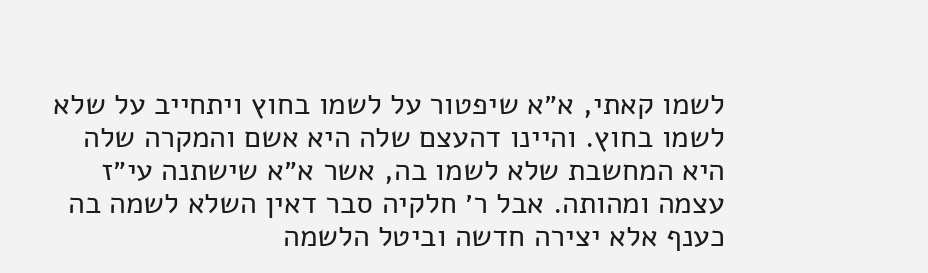לשמו קאתי, א״א שיפטור על לשמו בחוץ ויתחייב על שלא לשמו בחוץ. והיינו דהעצם שלה היא אשם והמקרה שלה היא המחשבת שלא לשמו בה, אשר א״א שישתנה עי״ז עצמה ומהותה. אבל ר׳ חלקיה סבר דאין השלא לשמה בה כענף אלא יצירה חדשה וביטל הלשמה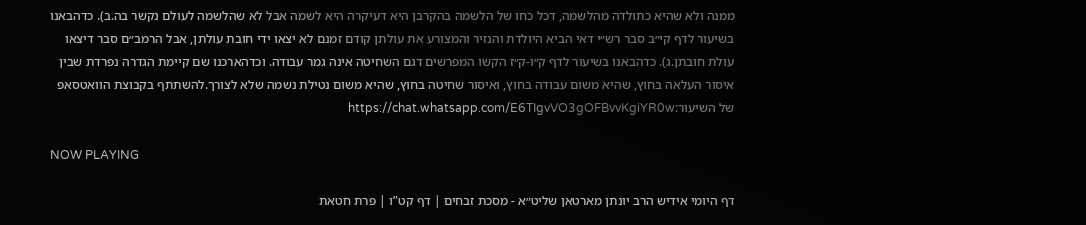ממנה ולא שהיא כתולדה מהלשמה, דכל כחו של הלשמה בהקרבן היא דעיקרה היא לשמה אבל לא שהלשמה לעולם נקשר בה.ב). כדהבאנו בשיעור לדף קי״ב סבר רש״י דאי הביא היולדת והנזיר והמצורע את עולתן קודם זמנם לא יצאו ידי חובת עולתן, אבל הרמב״ם סבר דיצאו עולת חובתן.ג). כדהבאנו בשיעור לדף ק״ו-ק״ז הקשו המפרשים דגם השחיטה אינה גמר עבודה. וכדהארכנו שם קיימת הגדרה נפרדת שבין איסור העלאה בחוץ, שהיא משום עבודה בחוץ, ואיסור שחיטה בחוץ, שהיא משום נטילת נשמה שלא לצורך.להשתתף בקבוצת הוואטסאפ של השיעור:https://chat.whatsapp.com/E6TIgvVO3gOFBvvKgiYR0w

NOW PLAYING

דף היומי אידיש הרב יונתן מארטאן שליט״א - מסכת זבחים | דף קט”ו | פרת חטאת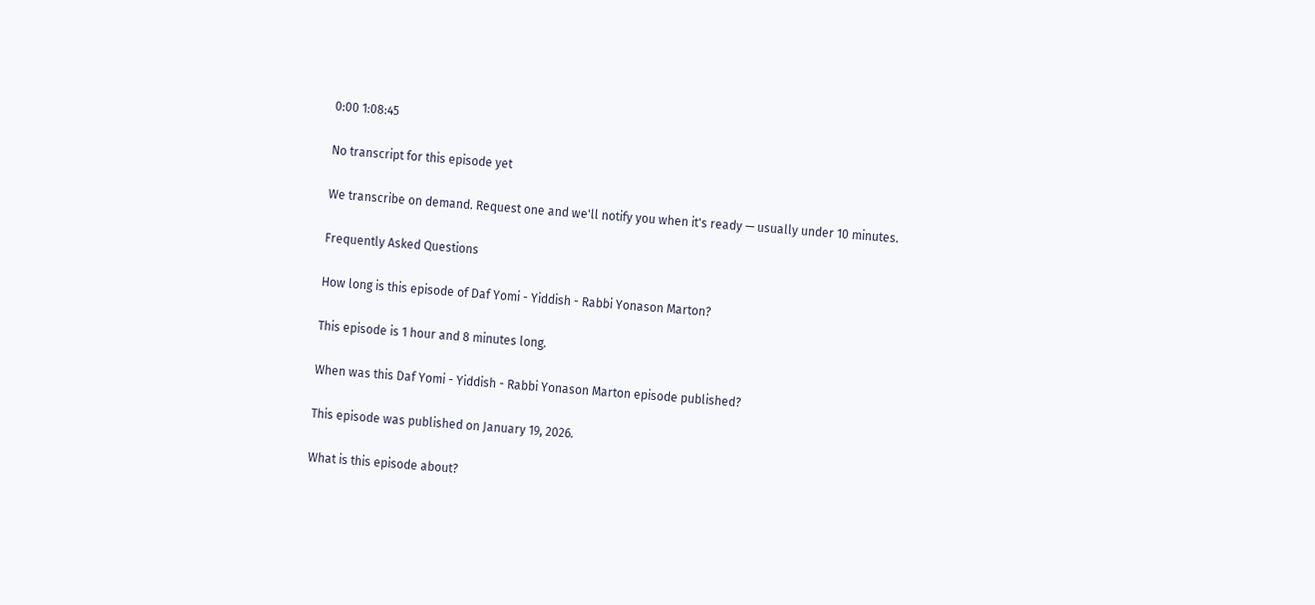0:00 1:08:45

No transcript for this episode yet

We transcribe on demand. Request one and we'll notify you when it's ready — usually under 10 minutes.

Frequently Asked Questions

How long is this episode of Daf Yomi - Yiddish - Rabbi Yonason Marton?

This episode is 1 hour and 8 minutes long.

When was this Daf Yomi - Yiddish - Rabbi Yonason Marton episode published?

This episode was published on January 19, 2026.

What is this episode about?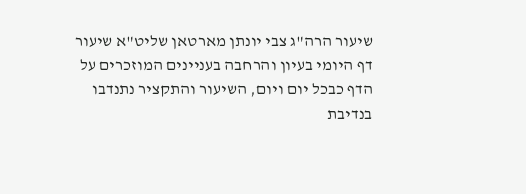שיעור הרה"ג צבי יונתן מארטאן שליט"א שיעור דף היומי בעיון והרחבה בעניינים המוזכרים על הדף כבכל יום ויום, השיעור והתקציר נתנדבו בנדיבת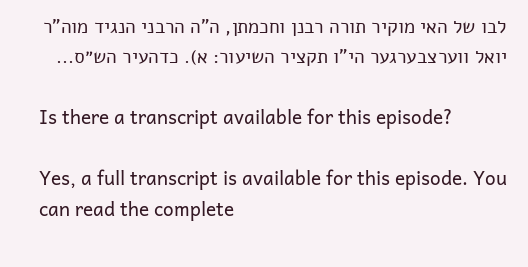לבו של האי מוקיר תורה רבנן וחכמתן, ה"ה הרבני הנגיד מוה"ר יואל ווערצבערגער הי"ו תקציר השיעור: א). כדהעיר הש״ס...

Is there a transcript available for this episode?

Yes, a full transcript is available for this episode. You can read the complete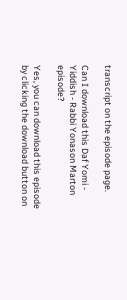transcript on the episode page.

Can I download this Daf Yomi - Yiddish - Rabbi Yonason Marton episode?

Yes, you can download this episode by clicking the download button on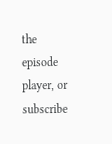the episode player, or subscribe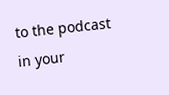to the podcast in your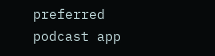preferred podcast app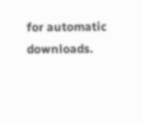for automatic downloads.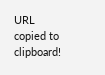URL copied to clipboard!